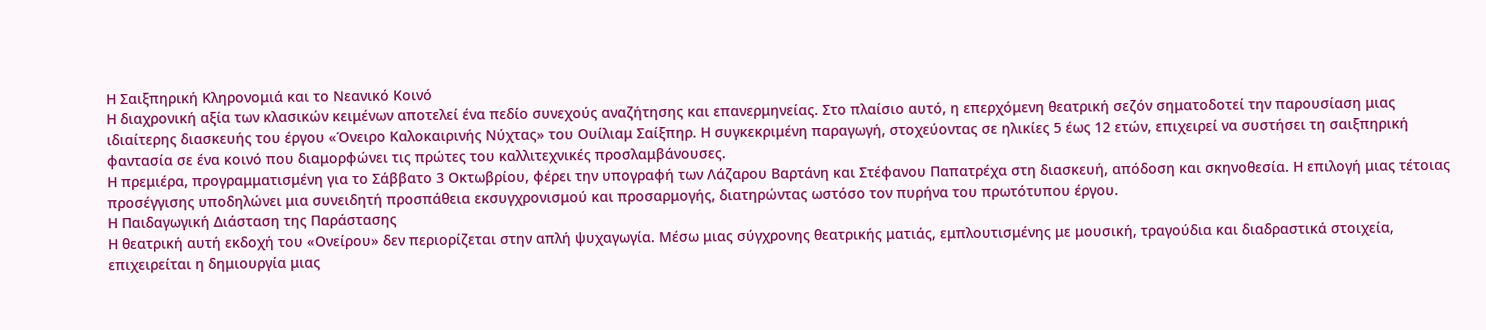Η Σαιξπηρική Κληρονομιά και το Νεανικό Κοινό
Η διαχρονική αξία των κλασικών κειμένων αποτελεί ένα πεδίο συνεχούς αναζήτησης και επανερμηνείας. Στο πλαίσιο αυτό, η επερχόμενη θεατρική σεζόν σηματοδοτεί την παρουσίαση μιας ιδιαίτερης διασκευής του έργου «Όνειρο Καλοκαιρινής Νύχτας» του Ουίλιαμ Σαίξπηρ. Η συγκεκριμένη παραγωγή, στοχεύοντας σε ηλικίες 5 έως 12 ετών, επιχειρεί να συστήσει τη σαιξπηρική φαντασία σε ένα κοινό που διαμορφώνει τις πρώτες του καλλιτεχνικές προσλαμβάνουσες.
Η πρεμιέρα, προγραμματισμένη για το Σάββατο 3 Οκτωβρίου, φέρει την υπογραφή των Λάζαρου Βαρτάνη και Στέφανου Παπατρέχα στη διασκευή, απόδοση και σκηνοθεσία. Η επιλογή μιας τέτοιας προσέγγισης υποδηλώνει μια συνειδητή προσπάθεια εκσυγχρονισμού και προσαρμογής, διατηρώντας ωστόσο τον πυρήνα του πρωτότυπου έργου.
Η Παιδαγωγική Διάσταση της Παράστασης
Η θεατρική αυτή εκδοχή του «Ονείρου» δεν περιορίζεται στην απλή ψυχαγωγία. Μέσω μιας σύγχρονης θεατρικής ματιάς, εμπλουτισμένης με μουσική, τραγούδια και διαδραστικά στοιχεία, επιχειρείται η δημιουργία μιας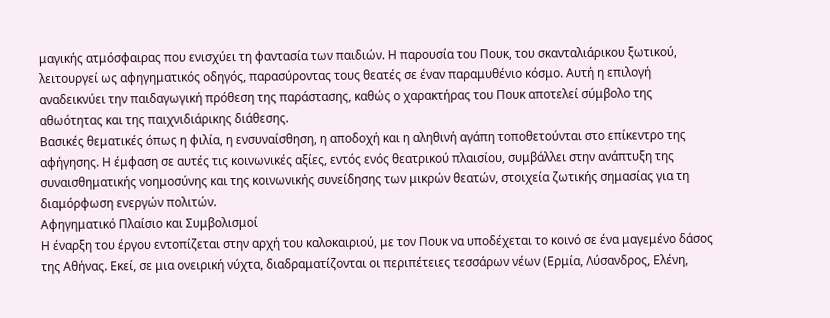μαγικής ατμόσφαιρας που ενισχύει τη φαντασία των παιδιών. Η παρουσία του Πουκ, του σκανταλιάρικου ξωτικού, λειτουργεί ως αφηγηματικός οδηγός, παρασύροντας τους θεατές σε έναν παραμυθένιο κόσμο. Αυτή η επιλογή αναδεικνύει την παιδαγωγική πρόθεση της παράστασης, καθώς ο χαρακτήρας του Πουκ αποτελεί σύμβολο της αθωότητας και της παιχνιδιάρικης διάθεσης.
Βασικές θεματικές όπως η φιλία, η ενσυναίσθηση, η αποδοχή και η αληθινή αγάπη τοποθετούνται στο επίκεντρο της αφήγησης. Η έμφαση σε αυτές τις κοινωνικές αξίες, εντός ενός θεατρικού πλαισίου, συμβάλλει στην ανάπτυξη της συναισθηματικής νοημοσύνης και της κοινωνικής συνείδησης των μικρών θεατών, στοιχεία ζωτικής σημασίας για τη διαμόρφωση ενεργών πολιτών.
Αφηγηματικό Πλαίσιο και Συμβολισμοί
Η έναρξη του έργου εντοπίζεται στην αρχή του καλοκαιριού, με τον Πουκ να υποδέχεται το κοινό σε ένα μαγεμένο δάσος της Αθήνας. Εκεί, σε μια ονειρική νύχτα, διαδραματίζονται οι περιπέτειες τεσσάρων νέων (Ερμία, Λύσανδρος, Ελένη,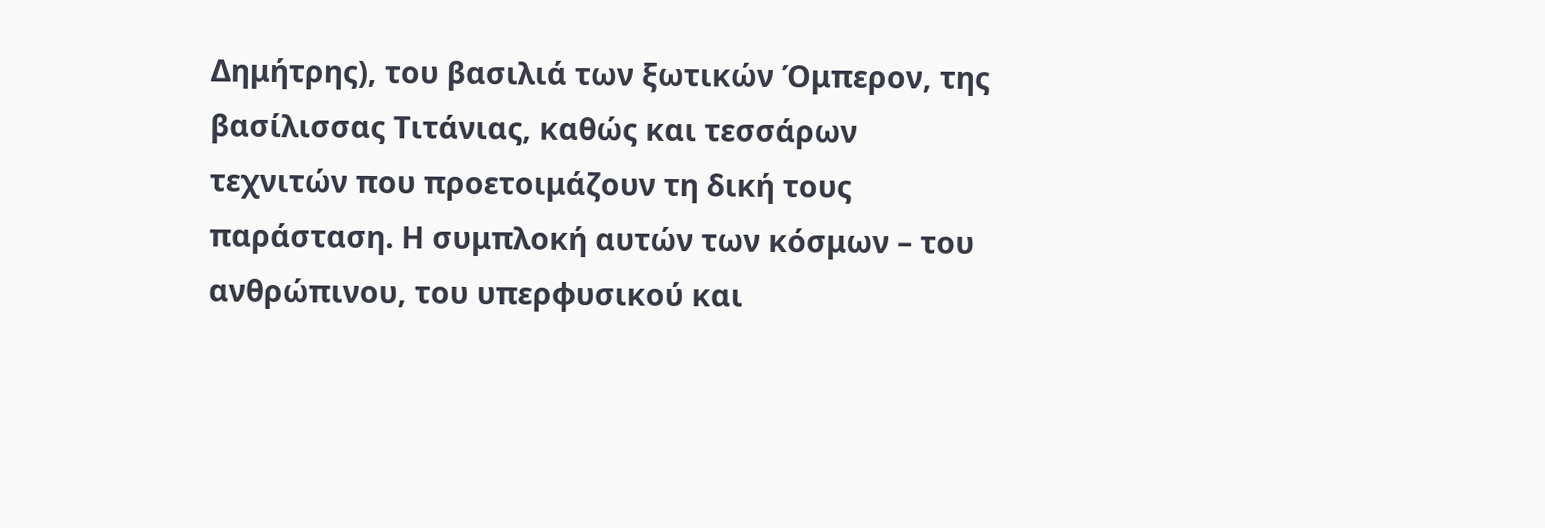Δημήτρης), του βασιλιά των ξωτικών Όμπερον, της βασίλισσας Τιτάνιας, καθώς και τεσσάρων τεχνιτών που προετοιμάζουν τη δική τους παράσταση. Η συμπλοκή αυτών των κόσμων – του ανθρώπινου, του υπερφυσικού και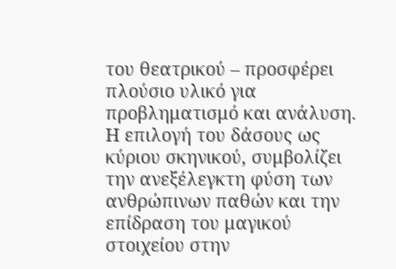του θεατρικού – προσφέρει πλούσιο υλικό για προβληματισμό και ανάλυση.
Η επιλογή του δάσους ως κύριου σκηνικού, συμβολίζει την ανεξέλεγκτη φύση των ανθρώπινων παθών και την επίδραση του μαγικού στοιχείου στην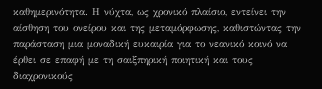καθημερινότητα. Η νύχτα, ως χρονικό πλαίσιο, εντείνει την αίσθηση του ονείρου και της μεταμόρφωσης, καθιστώντας την παράσταση μια μοναδική ευκαιρία για το νεανικό κοινό να έρθει σε επαφή με τη σαιξπηρική ποιητική και τους διαχρονικούς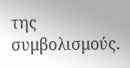της συμβολισμούς.